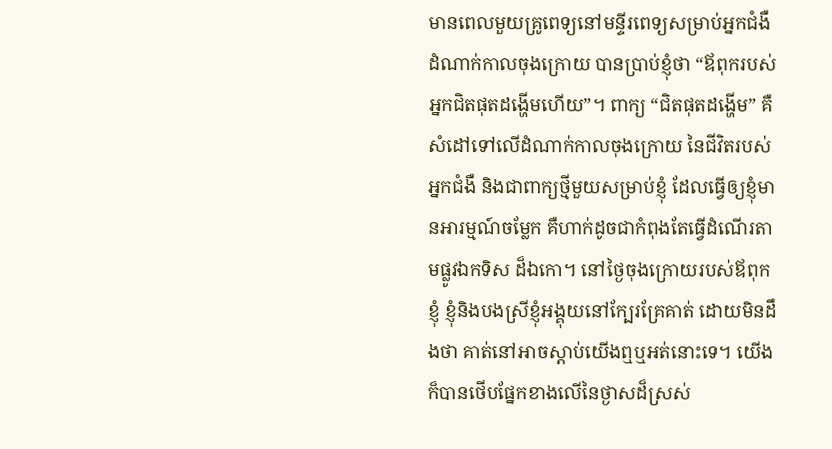មានពេលមួយគ្រូពេទ្យនៅមន្ទីរពេទ្យសម្រាប់អ្នកជំងឺដំណាក់កាលចុងក្រោយ បានប្រាប់ខ្ញុំថា “ឪពុករបស់អ្នកជិតផុតដង្ហើមហើយ”។ ពាក្យ “ជិតផុតដង្ហើម” គឺសំដៅទៅលើដំណាក់កាលចុងក្រោយ នៃជីវិតរបស់អ្នកជំងឺ និងជាពាក្យថ្មីមួយសម្រាប់ខ្ញុំ ដែលធ្វើឲ្យខ្ញុំមានអារម្មណ៍ចម្លែក គឺហាក់ដូចជាកំពុងតែធ្វើដំណើរតាមផ្លូវឯកទិស ដ៏ឯកោ។ នៅថ្ងៃចុងក្រោយរបស់ឪពុកខ្ញុំ ខ្ញុំនិងបងស្រីខ្ញុំអង្គុយនៅក្បែរគ្រែគាត់ ដោយមិនដឹងថា គាត់នៅអាចស្តាប់យើងឮឬអត់នោះទេ។ យើងក៏បានថើបផ្នែកខាងលើនៃថ្ងាសដ៏ស្រស់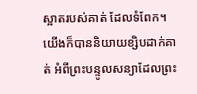ស្អាតរបស់គាត់ ដែលទំពែក។ យើងក៏បាននិយាយខ្សិបដាក់គាត់ អំពីព្រះបន្ទូលសន្យាដែលព្រះ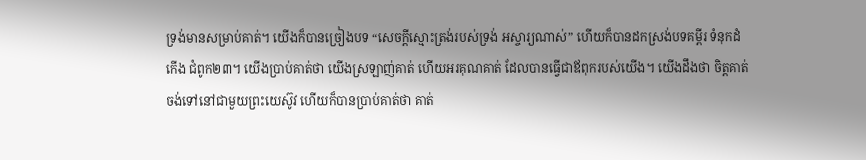ទ្រង់មានសម្រាប់គាត់។ យើងក៏បានច្រៀងបទ “សេចក្តីស្មោះត្រង់របស់ទ្រង់ អស្ចារ្យណាស់” ហើយក៏បានដកស្រង់បទគម្ពីរ ទំនុកដំកើង ជំពូក២៣។ យើងប្រាប់គាត់ថា យើងស្រឡាញ់គាត់ ហើយអរគុណគាត់ ដែលបានធ្វើជាឪពុករបស់យើង។ យើងដឹងថា ចិត្តគាត់ចង់ទៅនៅជាមួយព្រះយេស៊ូវ ហើយក៏បានប្រាប់គាត់ថា គាត់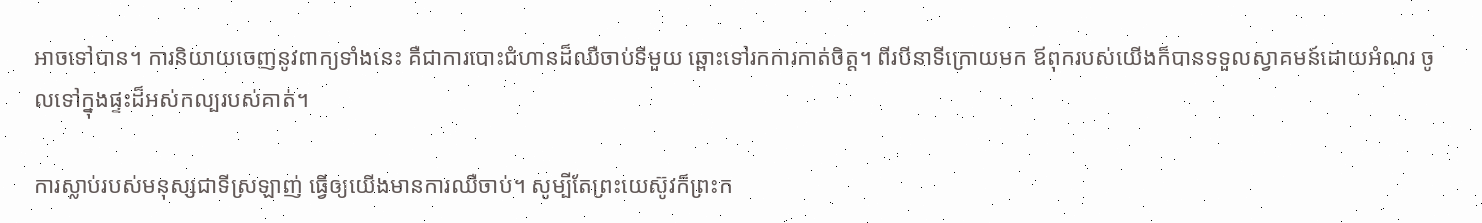អាចទៅបាន។ ការនិយាយចេញនូវពាក្យទាំងនេះ គឺជាការបោះជំហានដ៏ឈឺចាប់ទីមួយ ឆ្ពោះទៅរកការកាត់ចិត្ត។ ពីរបីនាទីក្រោយមក ឪពុករបស់យើងក៏បានទទួលស្វាគមន៍ដោយអំណរ ចូលទៅក្នុងផ្ទះដ៏អស់កល្បរបស់គាត់។

ការស្លាប់របស់មនុស្សជាទីស្រឡាញ់ ធ្វើឲ្យយើងមានការឈឺចាប់។ សូម្បីតែព្រះយេស៊ូវក៏ព្រះក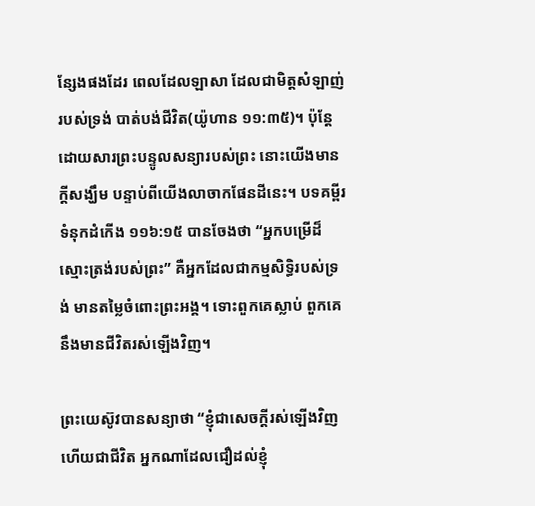ន្សែងផងដែរ ពេលដែលឡាសា ដែលជាមិត្តសំឡាញ់របស់ទ្រង់ បាត់បង់ជីវិត(យ៉ូហាន ១១:៣៥)។ ប៉ុន្តែ ដោយសារព្រះបន្ទូលសន្យារបស់ព្រះ នោះយើងមានក្តីសង្ឃឹម បន្ទាប់ពីយើងលាចាកផែនដីនេះ។ បទគម្ពីរ ទំនុកដំកើង ១១៦:១៥ បានចែងថា “អ្នកបម្រើដ៏ស្មោះត្រង់របស់ព្រះ” គឺអ្នកដែលជាកម្មសិទ្ធិរបស់ទ្រង់ មានតម្លៃចំពោះព្រះអង្គ។ ទោះពួកគេស្លាប់ ពួកគេនឹងមានជីវិតរស់ឡើងវិញ។

ព្រះយេស៊ូវបានសន្យាថា “ខ្ញុំជាសេចក្តីរស់ឡើងវិញ ហើយជាជីវិត អ្នកណាដែលជឿដល់ខ្ញុំ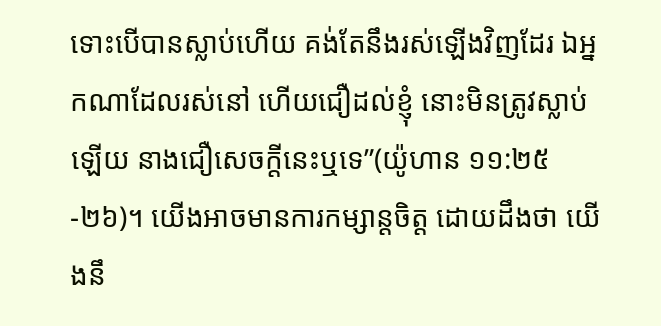ទោះបើបានស្លាប់ហើយ គង់តែនឹងរស់ឡើងវិញដែរ ឯអ្នកណាដែលរស់នៅ ហើយជឿដល់ខ្ញុំ នោះមិនត្រូវស្លាប់ឡើយ នាងជឿសេចក្តីនេះឬទេ”(យ៉ូហាន ១១:២៥-២៦)។ យើងអាចមានការកម្សាន្តចិត្ត ដោយដឹងថា យើងនឹ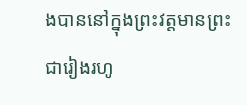ងបាននៅក្នុងព្រះវត្តមានព្រះជារៀងរហូ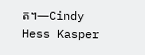ត។—Cindy Hess Kasper